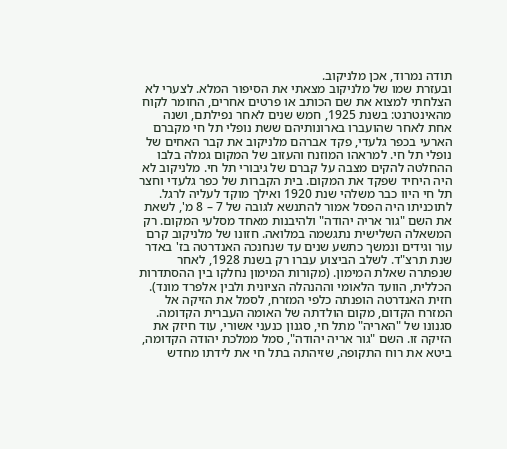תודה נמרוד, אכן מלניקוב.
ובעזרת שמו של מלניקוב מצאתי את הסיפור המלא. לצערי לא הצלחתי למצוא את שם הכותב או פרטים אחרים, החומר לקוח מהאינטרנט: בשנת 1925, חמש שנים לאחר נפילתם, ושנה אחת לאחר שהועברו בארונותיהם ששת נופלי תל חי מקברם הארעי בכפר גלעדי, פקד אברהם מלניקוב את קבר האחים של נופלי תל חי. למראהו המוזנח והעזוב של המקום גמלה בלבו ההחלטה להקים מצבה על קברם של גיבורי תל חי. מלניקוב לא היה היחיד שפקד את המקום. בית הקברות של כפר גלעדי וחצר תל חי היוו כבר משלהי שנת 1920 ואילך מוקד לעליה לרגל. לתוכניתו היה הפסל אמור להתנשא לגובה של 7 – 8 מ', לשאת את השם "גור אריה יהודה" ולהיבנות מאחד מסלעי המקום. רק המשאלה השלישית נתגשמה במלואה. חזונו של מלניקוב קרם עור וגידים ונמשך כתשע שנים עד שנחנכה האנדרטה בז' באדר שנת תרצ"ד. לשלב הביצוע עברו רק בשנת 1928, לאחר שנפתרה שאלת המימון. (מקורות המימון נחלקו בין ההסתדרות הכללית, הוועד הלאומי וההנהלה הציונית ולבין אלפרד מונד). חזית האנדרטה הופנתה כלפי המזרח, לסמל את הזיקה אל המזרח הקדום, מקום הולדתה של האומה העברית הקדומה. סגנונו של "האריה" מתל חי, סגנון כנעני אשורי, עוד חיזק את הזיקה זו. השם "גור אריה יהודה", סמל ממלכת יהודה הקדומה, ביטא את רוח התקופה, שזיהתה בתל חי את לידתו מחדש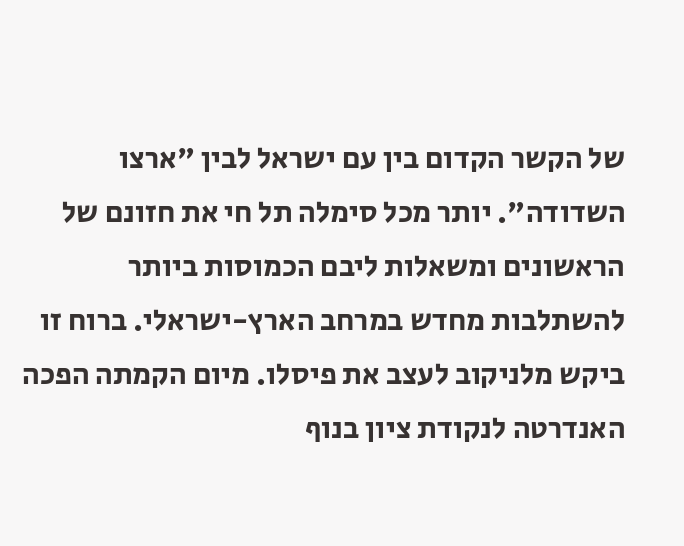של הקשר הקדום בין עם ישראל לבין "ארצו השדודה". יותר מכל סימלה תל חי את חזונם של הראשונים ומשאלות ליבם הכמוסות ביותר להשתלבות מחדש במרחב הארץ-ישראלי. ברוח זו ביקש מלניקוב לעצב את פיסלו. מיום הקמתה הפכה האנדרטה לנקודת ציון בנוף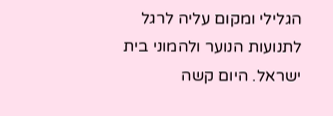הגלילי ומקום עליה לרגל לתנועות הנוער ולהמוני בית ישראל. היום קשה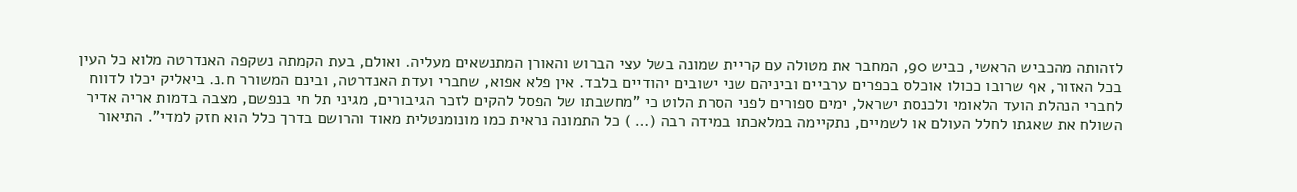לזהותה מהכביש הראשי, כביש 90, המחבר את מטולה עם קריית שמונה בשל עצי הברוש והאורן המתנשאים מעליה. ואולם, בעת הקמתה נשקפה האנדרטה מלוא כל העין בכל האזור, אף שרובו ככולו אוכלס בכפרים ערביים וביניהם שני ישובים יהודיים בלבד. אין פלא אפוא, שחברי ועדת האנדרטה, ובינם המשורר ח.נ. ביאליק יכלו לדווח לחברי הנהלת הועד הלאומי ולכנסת ישראל, ימים ספורים לפני הסרת הלוט כי "מחשבתו של הפסל להקים לזכר הגיבורים, מגיני תל חי בנפשם, מצבה בדמות אריה אדיר השולח את שאגתו לחלל העולם או לשמיים, נתקיימה במלאכתו במידה רבה (… ) כל התמונה נראית כמו מונומנטלית מאוד והרושם בדרך כלל הוא חזק למדי". התיאור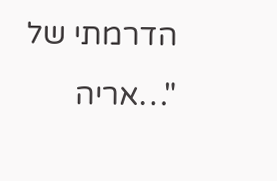הדרמתי של "…אריה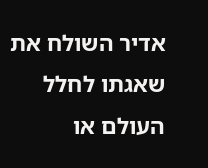אדיר השולח את שאגתו לחלל העולם או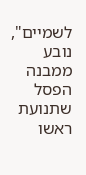לשמיים", נובע ממבנה הפסל שתנועת ראשו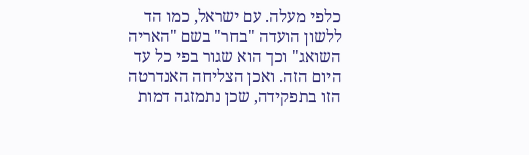כלפי מעלה. עם ישראל, כמו הד ללשון הועדה "בחר" בשם "האריה השואג" וכך הוא שגור בפי כל עד היום הזה. ואכן הצליחה האנדרטה הזו בתפקידה, שכן נתמזגה דמות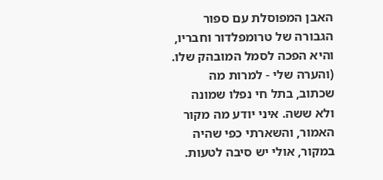האבן המפוסלת עם ספור הגבורה של טרומפלדור וחבריו, והיא הפכה לסמל המובהק שלו. (והערה שלי - למרות מה שכתוב, בתל חי נפלו שמונה ולא ששה. איני יודע מה מקור האמור, והשארתי כפי שהיה במקור, אולי יש סיבה לטעות.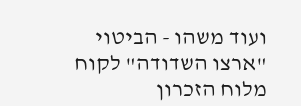ועוד משהו - הביטוי "ארצו השדודה" לקוח מלוח הזכרון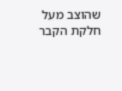שהוצב מעל חלקת הקבר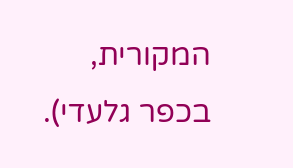המקורית, בכפר גלעדי).